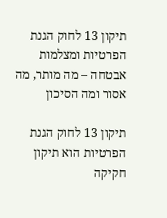תיקון 13 לחוק הגנת הפרטיות ומצלמות אבטחה – מה מותר, מה אסור ומה הסיכון

תיקון 13 לחוק הגנת הפרטיות הוא תיקון חקיקה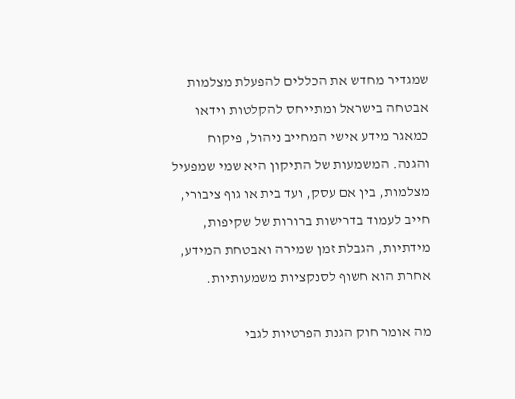שמגדיר מחדש את הכללים להפעלת מצלמות אבטחה בישראל ומתייחס להקלטות וידאו כמאגר מידע אישי המחייב ניהול, פיקוח והגנה. המשמעות של התיקון היא שמי שמפעיל מצלמות, בין אם עסק, ועד בית או גוף ציבורי, חייב לעמוד בדרישות ברורות של שקיפות, מידתיות, הגבלת זמן שמירה ואבטחת המידע, אחרת הוא חשוף לסנקציות משמעותיות.

מה אומר חוק הגנת הפרטיות לגבי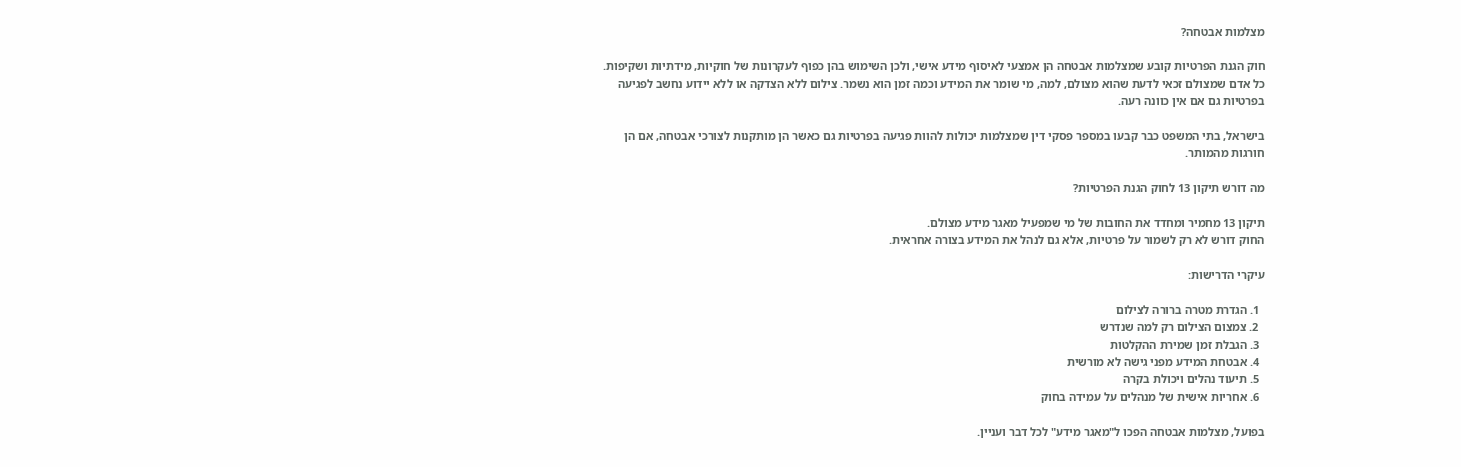מצלמות אבטחה?

חוק הגנת הפרטיות קובע שמצלמות אבטחה הן אמצעי לאיסוף מידע אישי, ולכן השימוש בהן כפוף לעקרונות של חוקיות, מידתיות ושקיפות. כל אדם שמצולם זכאי לדעת שהוא מצולם, למה, מי שומר את המידע וכמה זמן הוא נשמר. צילום ללא הצדקה או ללא יידוע נחשב לפגיעה בפרטיות גם אם אין כוונה רעה.

בישראל, בתי המשפט כבר קבעו במספר פסקי דין שמצלמות יכולות להוות פגיעה בפרטיות גם כאשר הן מותקנות לצורכי אבטחה, אם הן חורגות מהמותר.

מה דורש תיקון 13 לחוק הגנת הפרטיות?

תיקון 13 מחמיר ומחדד את החובות של מי שמפעיל מאגר מידע מצולם.
החוק דורש לא רק לשמור על פרטיות, אלא גם לנהל את המידע בצורה אחראית.

עיקרי הדרישות:

  1. הגדרת מטרה ברורה לצילום
  2. צמצום הצילום רק למה שנדרש
  3. הגבלת זמן שמירת ההקלטות
  4. אבטחת המידע מפני גישה לא מורשית
  5. תיעוד נהלים ויכולת בקרה
  6. אחריות אישית של מנהלים על עמידה בחוק

בפועל, מצלמות אבטחה הפכו ל"מאגר מידע" לכל דבר ועניין.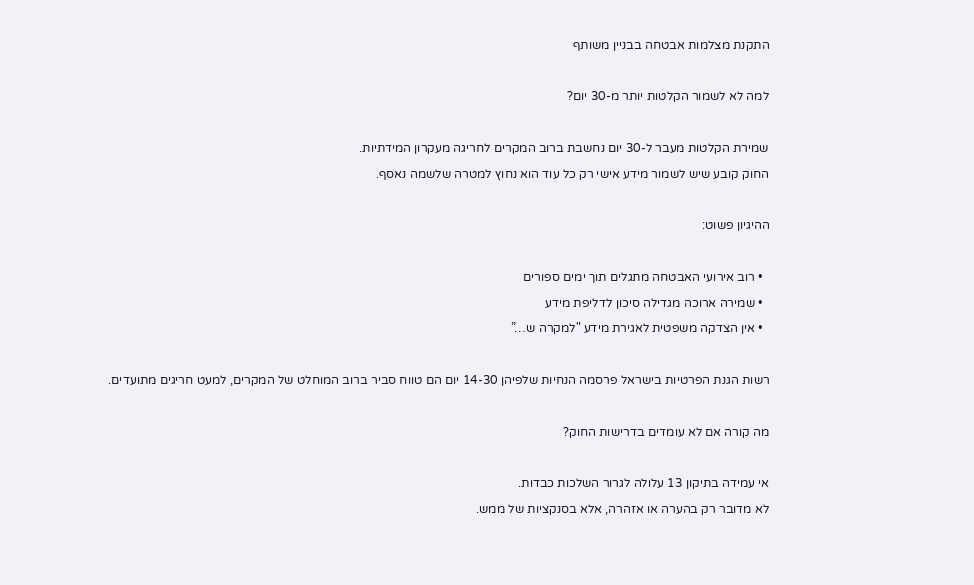התקנת מצלמות אבטחה בבניין משותף

למה לא לשמור הקלטות יותר מ-30 יום?

שמירת הקלטות מעבר ל-30 יום נחשבת ברוב המקרים לחריגה מעקרון המידתיות.
החוק קובע שיש לשמור מידע אישי רק כל עוד הוא נחוץ למטרה שלשמה נאסף.

ההיגיון פשוט:

  • רוב אירועי האבטחה מתגלים תוך ימים ספורים
  • שמירה ארוכה מגדילה סיכון לדליפת מידע
  • אין הצדקה משפטית לאגירת מידע "למקרה ש…”

רשות הגנת הפרטיות בישראל פרסמה הנחיות שלפיהן 14-30 יום הם טווח סביר ברוב המוחלט של המקרים, למעט חריגים מתועדים.

מה קורה אם לא עומדים בדרישות החוק?

אי עמידה בתיקון 13 עלולה לגרור השלכות כבדות.
לא מדובר רק בהערה או אזהרה, אלא בסנקציות של ממש.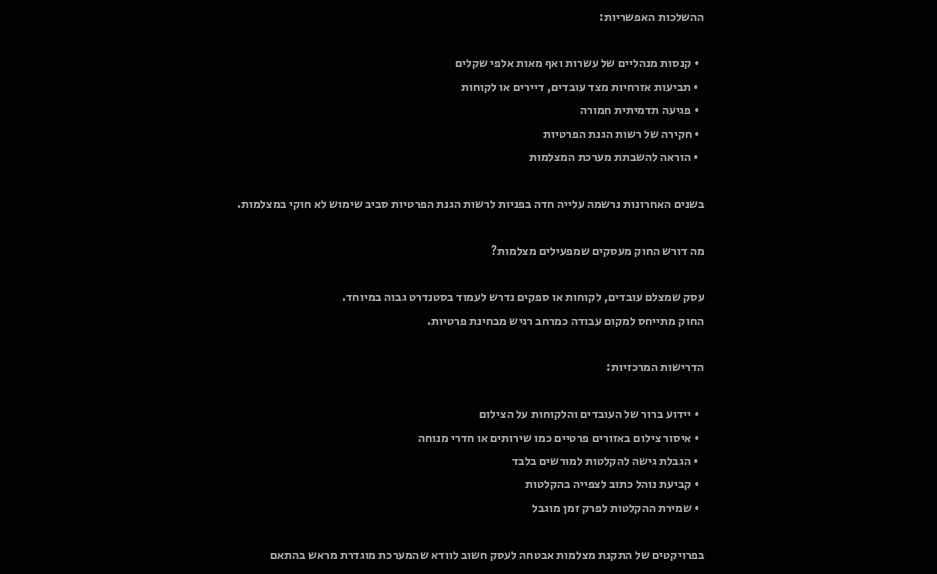ההשלכות האפשריות:

  • קנסות מנהליים של עשרות ואף מאות אלפי שקלים
  • תביעות אזרחיות מצד עובדים, דיירים או לקוחות
  • פגיעה תדמיתית חמורה
  • חקירה של רשות הגנת הפרטיות
  • הוראה להשבתת מערכת המצלמות

בשנים האחרונות נרשמה עלייה חדה בפניות לרשות הגנת הפרטיות סביב שימוש לא חוקי במצלמות.

מה דורש החוק מעסקים שמפעילים מצלמות?

עסק שמצלם עובדים, לקוחות או ספקים נדרש לעמוד בסטנדרט גבוה במיוחד.
החוק מתייחס למקום עבודה כמרחב רגיש מבחינת פרטיות.

הדרישות המרכזיות:

  • יידוע ברור של העובדים והלקוחות על הצילום
  • איסור צילום באזורים פרטיים כמו שירותים או חדרי מנוחה
  • הגבלת גישה להקלטות למורשים בלבד
  • קביעת נוהל כתוב לצפייה בהקלטות
  • שמירת ההקלטות לפרק זמן מוגבל

בפרויקטים של התקנת מצלמות אבטחה לעסק חשוב לוודא שהמערכת מוגדרת מראש בהתאם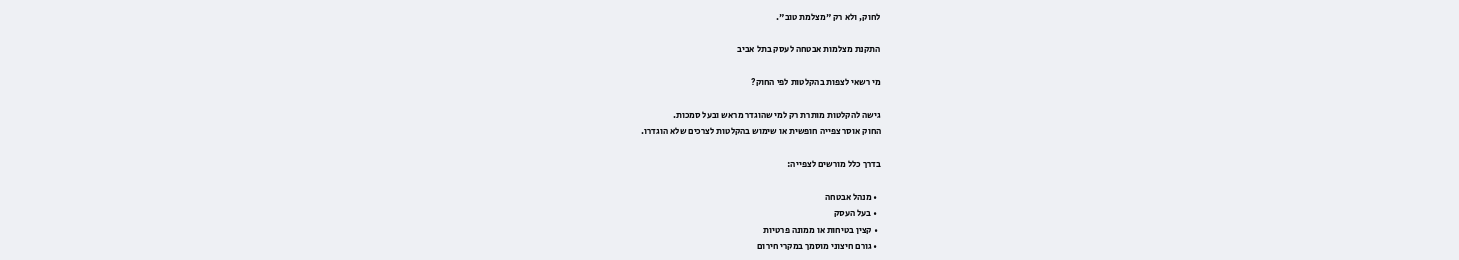לחוק, ולא רק "מצלמת טוב".

התקנת מצלמות אבטחה לעסק בתל אביב

מי רשאי לצפות בהקלטות לפי החוק?

גישה להקלטות מותרת רק למי שהוגדר מראש ובעל סמכות.
החוק אוסר צפייה חופשית או שימוש בהקלטות לצרכים שלא הוגדרו.

בדרך כלל מורשים לצפייה:

  • מנהל אבטחה
  • בעל העסק
  • קצין בטיחות או ממונה פרטיות
  • גורם חיצוני מוסמך במקרי חירום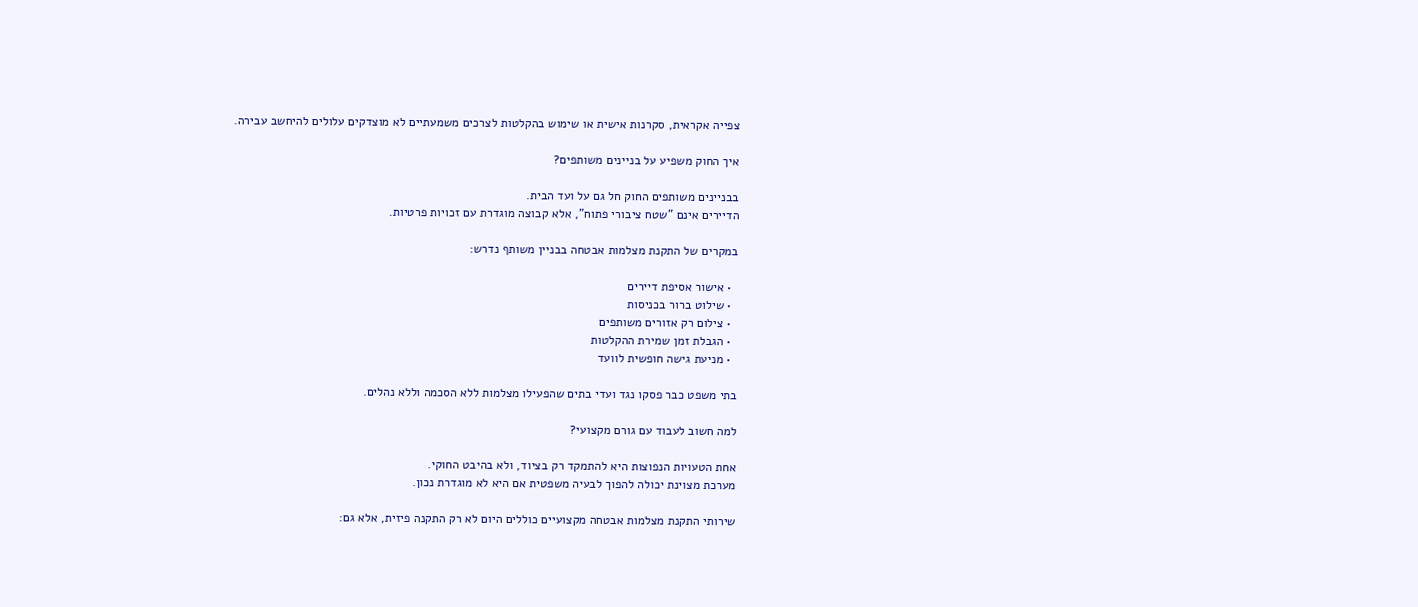צפייה אקראית, סקרנות אישית או שימוש בהקלטות לצרכים משמעתיים לא מוצדקים עלולים להיחשב עבירה.

איך החוק משפיע על בניינים משותפים?

בבניינים משותפים החוק חל גם על ועד הבית.
הדיירים אינם "שטח ציבורי פתוח", אלא קבוצה מוגדרת עם זכויות פרטיות.

במקרים של התקנת מצלמות אבטחה בבניין משותף נדרש:

  • אישור אסיפת דיירים
  • שילוט ברור בכניסות
  • צילום רק אזורים משותפים
  • הגבלת זמן שמירת ההקלטות
  • מניעת גישה חופשית לוועד

בתי משפט כבר פסקו נגד ועדי בתים שהפעילו מצלמות ללא הסכמה וללא נהלים.

למה חשוב לעבוד עם גורם מקצועי?

אחת הטעויות הנפוצות היא להתמקד רק בציוד, ולא בהיבט החוקי.
מערכת מצוינת יכולה להפוך לבעיה משפטית אם היא לא מוגדרת נכון.

שירותי התקנת מצלמות אבטחה מקצועיים כוללים היום לא רק התקנה פיזית, אלא גם: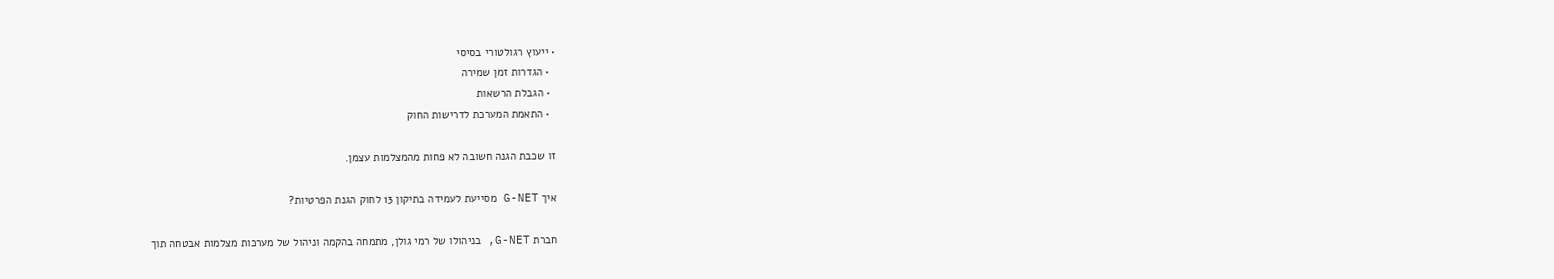• ייעוץ רגולטורי בסיסי
  • הגדרות זמן שמירה
  • הגבלת הרשאות
  • התאמת המערכת לדרישות החוק

זו שכבת הגנה חשובה לא פחות מהמצלמות עצמן.

איך G-NET מסייעת לעמידה בתיקון 13 לחוק הגנת הפרטיות?

חברת G-NET, בניהולו של רמי גולן, מתמחה בהקמה וניהול של מערכות מצלמות אבטחה תוך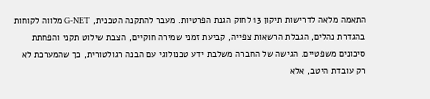התאמה מלאה לדרישות תיקון 13 לחוק הגנת הפרטיות. מעבר להתקנה הטכנית, G-NET מלווה לקוחות בהגדרת נהלים, הגבלת הרשאות צפייה, קביעת זמני שמירה חוקיים, הצבת שילוט תקני והפחתת סיכונים משפטיים. הגישה של החברה משלבת ידע טכנולוגי עם הבנה רגולטורית, כך שהמערכת לא רק עובדת היטב, אלא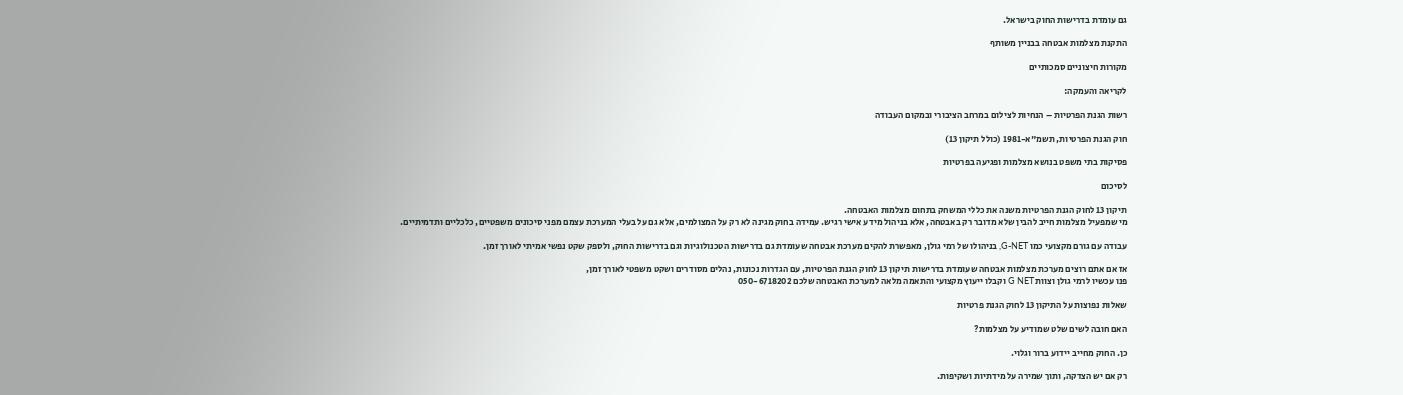גם עומדת בדרישות החוק בישראל.

התקנת מצלמות אבטחה בבניין משותף

מקורות חיצוניים סמכותיים

לקריאה והעמקה:

רשות הגנת הפרטיות – הנחיות לצילום במרחב הציבורי ובמקום העבודה

חוק הגנת הפרטיות, תשמ"א-1981 (כולל תיקון 13)

פסיקות בתי משפט בנושא מצלמות ופגיעה בפרטיות

לסיכום

תיקון 13 לחוק הגנת הפרטיות משנה את כללי המשחק בתחום מצלמות האבטחה.
מי שמפעיל מצלמות חייב להבין שלא מדובר רק באבטחה, אלא בניהול מידע אישי רגיש. עמידה בחוק מגינה לא רק על המצולמים, אלא גם על בעלי המערכת עצמם מפני סיכונים משפטיים, כלכליים ותדמיתיים.

עבודה עם גורם מקצועי כמו G-NET, בניהולו של רמי גולן, מאפשרת להקים מערכת אבטחה שעומדת גם בדרישות הטכנולוגיות וגם בדרישות החוק, ולספק שקט נפשי אמיתי לאורך זמן.

אז אם אתם רוצים מערכת מצלמות אבטחה שעומדת בדרישות תיקון 13 לחוק הגנת הפרטיות, עם הגדרות נכונות, נהלים מסודרים ושקט משפטי לאורך זמן,
פנו עכשיו לרמי גולן וצוות G NET וקבלו ייעוץ מקצועי והתאמה מלאה למערכת האבטחה שלכם 050-6718202

שאלות נפוצות על התיקון 13 לחוק הגנת פרטיות

האם חובה לשים שלט שמודיע על מצלמות?

כן. החוק מחייב יידוע ברור וגלוי.

רק אם יש הצדקה, ותוך שמירה על מידתיות ושקיפות.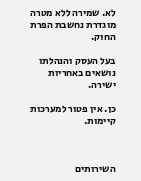לא. שמירה ללא מטרה מוגדרת נחשבת הפרת החוק.

בעל העסק והנהלתו נושאים באחריות ישירה.

כן. אין פטור למערכות קיימות.



השירותים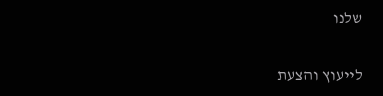שלנו

לייעוץ והצעת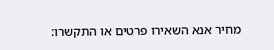מחיר אנא השאירו פרטים או התקשרו: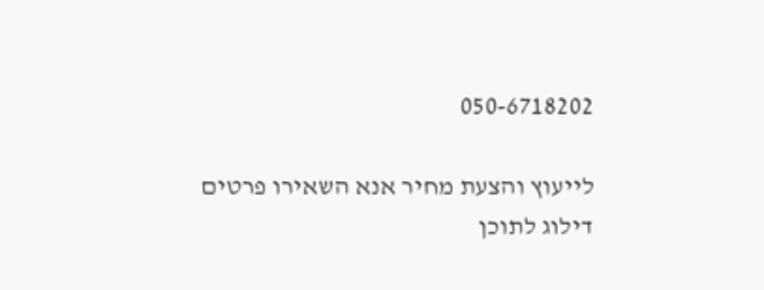050-6718202

לייעוץ והצעת מחיר אנא השאירו פרטים
דילוג לתוכן